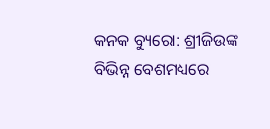କନକ ବ୍ୟୁରୋ: ଶ୍ରୀଜିଉଙ୍କ ବିଭିନ୍ନ ବେଶମଧ୍ୟରେ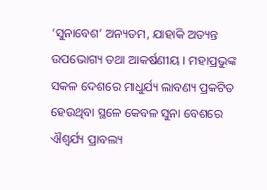‘ସୁନାବେଶ’ ଅନ୍ୟତମ, ଯାହାକି ଅତ୍ୟନ୍ତ ଉପଭୋଗ୍ୟ ତଥା ଆକର୍ଷଣୀୟ । ମହାପ୍ରଭୁଙ୍କ ସକଳ ଦେଶରେ ମାଧୁର୍ଯ୍ୟ ଲାବଣ୍ୟ ପ୍ରକଟିତ ହେଉଥିବା ସ୍ଥଳେ କେବଳ ସୁନା ବେଶରେ ଐଶ୍ୱର୍ଯ୍ୟ ପ୍ରାବଲ୍ୟ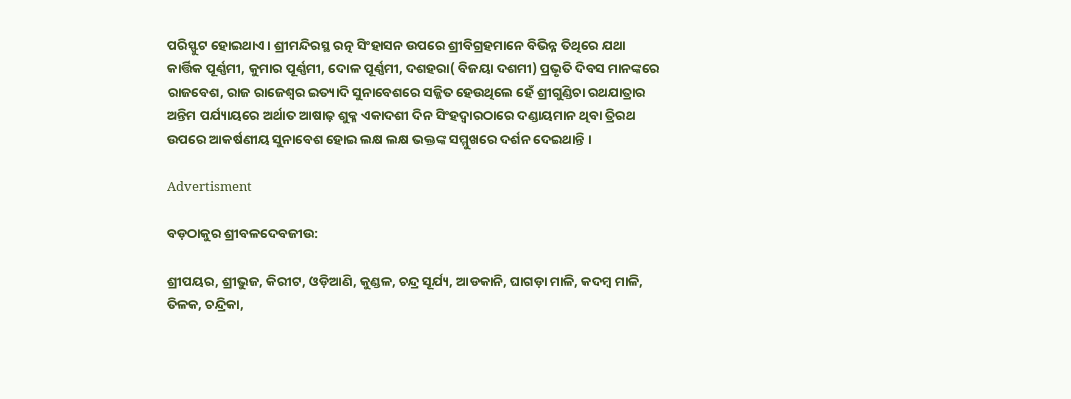ପରିସ୍ଫୁଟ ହୋଇଥାଏ । ଶ୍ରୀମନ୍ଦିରସ୍ଥ ରତ୍ନ ସିଂହାସନ ଉପରେ ଶ୍ରୀବିଗ୍ରହମାନେ ବିଭିନ୍ନ ତିଥିରେ ଯଥା କାର୍ତ୍ତିକ ପୂର୍ଣ୍ଣମୀ, କୁମାର ପୂର୍ଣ୍ଣମୀ, ଦୋଳ ପୂର୍ଣ୍ଣମୀ, ଦଶହରା( ବିଜୟା ଦଶମୀ) ପ୍ରଭୃତି ଦିବସ ମାନଙ୍କରେ ରାଜବେଶ, ରାଜ ରାଜେଶ୍ୱର ଇତ୍ୟାଦି ସୁନାବେଶରେ ସଜ୍ଜିତ ହେଉଥିଲେ ହେଁ ଶ୍ରୀଗୁଣ୍ଡିଚା ରଥଯାତ୍ରାର ଅନ୍ତିମ ପର୍ଯ୍ୟାୟରେ ଅର୍ଥାତ ଆଷାଢ଼ ଶୁକ୍ଳ ଏକାଦଶୀ ଦିନ ସିଂହଦ୍ୱାରଠାରେ ଦଣ୍ଡାୟମାନ ଥିବା ତ୍ରିରଥ ଉପରେ ଆକର୍ଷଣୀୟ ସୁନାବେଶ ହୋଇ ଲକ୍ଷ ଲକ୍ଷ ଭକ୍ତଙ୍କ ସମ୍ମୁଖରେ ଦର୍ଶନ ଦେଇଥାନ୍ତି ।

Advertisment

ବଡ଼ଠାକୁର ଶ୍ରୀବଳଦେବଜୀଉ:

ଶ୍ରୀପୟର, ଶ୍ରୀଭୁଜ, କିରୀଟ, ଓଡ଼ିଆଣି, କୁଣ୍ଡଳ, ଚନ୍ଦ୍ର ସୂର୍ଯ୍ୟ, ଆଡକାନି, ଘାଗଡ଼ା ମାଳି, କଦମ୍ବ ମାଳି, ତିଳକ, ଚନ୍ଦ୍ରିକା,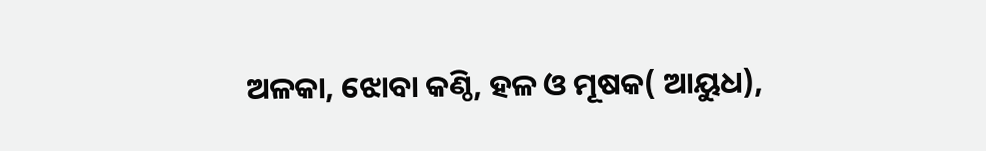ଅଳକା, ଝୋବା କଣ୍ଠି, ହଳ ଓ ମୂଷକ( ଆୟୁଧ),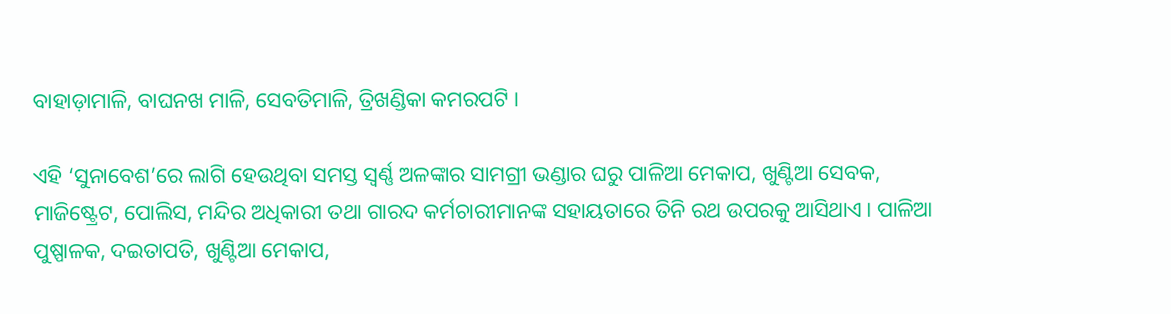ବାହାଡ଼ାମାଳି, ବାଘନଖ ମାଳି, ସେବତିମାଳି, ତ୍ରିଖଣ୍ଡିକା କମରପଟି ।

ଏହି ‘ସୁନାବେଶ’ରେ ଲାଗି ହେଉଥିବା ସମସ୍ତ ସ୍ୱର୍ଣ୍ଣ ଅଳଙ୍କାର ସାମଗ୍ରୀ ଭଣ୍ଡାର ଘରୁ ପାଳିଆ ମେକାପ, ଖୁଣ୍ଟିଆ ସେବକ, ମାଜିଷ୍ଟ୍ରେଟ, ପୋଲିସ, ମନ୍ଦିର ଅଧିକାରୀ ତଥା ଗାରଦ କର୍ମଚାରୀମାନଙ୍କ ସହାୟତାରେ ତିନି ରଥ ଉପରକୁ ଆସିଥାଏ। ପାଳିଆ ପୁଷ୍ପାଳକ, ଦଇତାପତି, ଖୁଣ୍ଟିଆ ମେକାପ,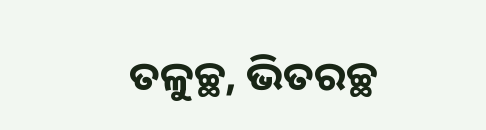ତଳୁଚ୍ଛ, ଭିତରଚ୍ଛ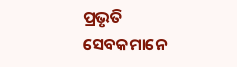ପ୍ରଭୃତି ସେବକମାନେ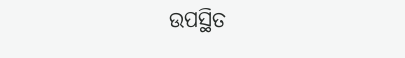ଉପସ୍ଥିତ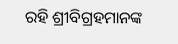ରହି ଶ୍ରୀବିଗ୍ରହମାନଙ୍କ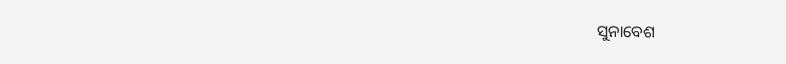ସୁନାବେଶ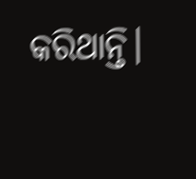କରିଥାନ୍ତି।